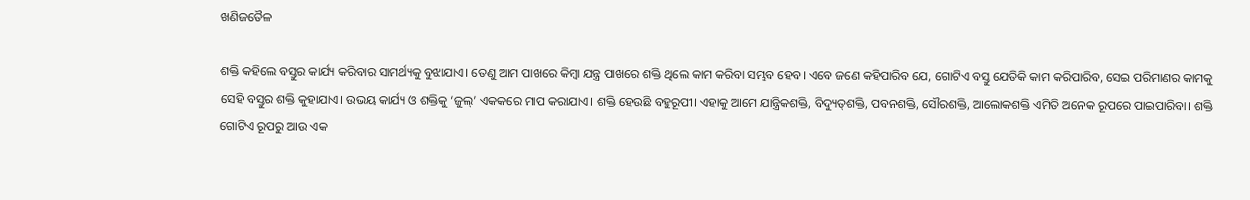ଖଣିଜତୈଳ

ଶକ୍ତି କହିଲେ ବସ୍ତୁର କାର୍ଯ୍ୟ କରିବାର ସାମର୍ଥ୍ୟକୁ ବୁଝାଯାଏ। ତେଣୁ ଆମ ପାଖରେ କିମ୍ବା ଯନ୍ତ୍ର ପାଖରେ ଶକ୍ତି ଥିଲେ କାମ କରିବା ସମ୍ଭବ ହେବ। ଏବେ ଜଣେ କହିପାରିବ ଯେ, ଗୋଟିଏ ବସ୍ତୁ ଯେତିକି କାମ କରିପାରିବ, ସେଇ ପରିମାଣର କାମକୁ ସେହି ବସ୍ତୁର ଶକ୍ତି କୁହାଯାଏ। ଉଭୟ କାର୍ଯ୍ୟ ଓ ଶକ୍ତିକୁ ‘ଜୁଲ୍‌’ ଏକକରେ ମାପ କରାଯାଏ। ଶକ୍ତି ହେଉଛି ବହୁରୂପୀ। ଏହାକୁ ଆମେ ଯାନ୍ତ୍ରିକଶକ୍ତି, ବିଦ୍ୟୁତ୍‌ଶକ୍ତି, ପବନଶକ୍ତି, ସୌରଶକ୍ତି, ଆଲୋକଶକ୍ତି ଏମିତି ଅନେକ ରୂପରେ ପାଇପାରିବା। ଶକ୍ତି ଗୋଟିଏ ରୂପରୁ ଆଉ ଏକ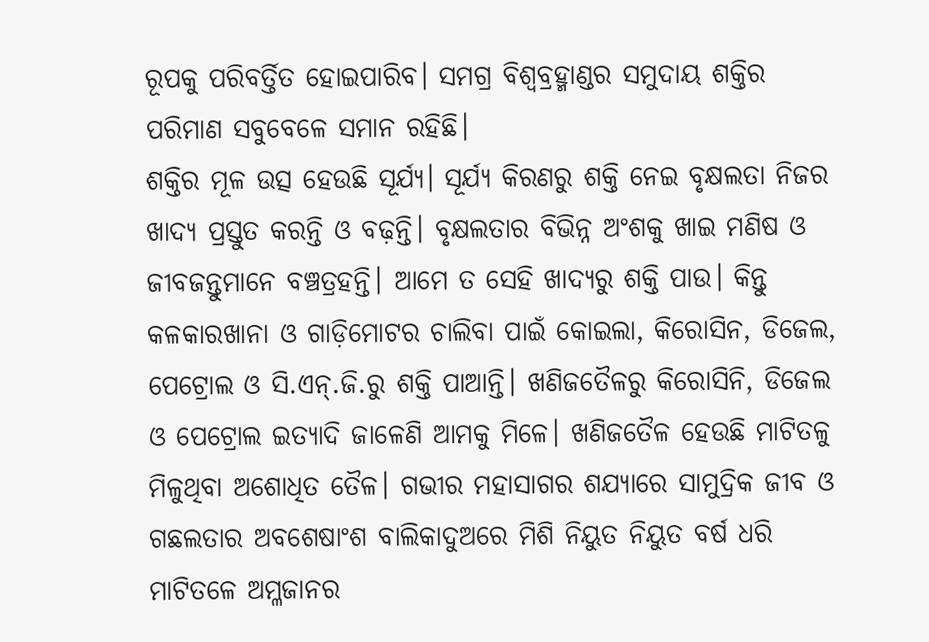ରୂପକୁ ପରିବର୍ତ୍ତିତ ହୋଇପାରିବ। ସମଗ୍ର ବିଶ୍ୱବ୍ରହ୍ମାଣ୍ଡର ସମୁଦାୟ ଶକ୍ତିର ପରିମାଣ ସବୁବେଳେ ସମାନ ରହିଛି।
ଶକ୍ତିର ମୂଳ ଉତ୍ସ ହେଉଛି ସୂର୍ଯ୍ୟ। ସୂର୍ଯ୍ୟ କିରଣରୁ ଶକ୍ତି ନେଇ ବୃକ୍ଷଲତା ନିଜର ଖାଦ୍ୟ ପ୍ରସ୍ତୁତ କରନ୍ତି ଓ ବଢ଼ନ୍ତି। ବୃକ୍ଷଲତାର ବିଭିନ୍ନ ଅଂଶକୁ ଖାଇ ମଣିଷ ଓ ଜୀବଜନ୍ତୁମାନେ ବଞ୍ଚତ୍ରହନ୍ତି। ଆମେ ତ ସେହି ଖାଦ୍ୟରୁ ଶକ୍ତି ପାଉ। କିନ୍ତୁ କଳକାରଖାନା ଓ ଗାଡ଼ିମୋଟର ଚାଲିବା ପାଇଁ କୋଇଲା, କିରୋସିନ, ଡିଜେଲ, ପେଟ୍ରୋଲ ଓ ସି.ଏନ୍‌.ଜି.ରୁ ଶକ୍ତି ପାଆନ୍ତି। ଖଣିଜତୈଳରୁ କିରୋସିନି, ଡିଜେଲ ଓ ପେଟ୍ରୋଲ ଇତ୍ୟାଦି ଜାଳେଣି ଆମକୁ ମିଳେ। ଖଣିଜତୈଳ ହେଉଛି ମାଟିତଳୁ ମିଳୁଥିବା ଅଶୋଧିତ ତୈଳ। ଗଭୀର ମହାସାଗର ଶଯ୍ୟାରେ ସାମୁଦ୍ରିକ ଜୀବ ଓ ଗଛଲତାର ଅବଶେଷାଂଶ ବାଲିକାଦୁଅରେ ମିଶି ନିୟୁତ ନିୟୁତ ବର୍ଷ ଧରି ମାଟିତଳେ ଅମ୍ଳଜାନର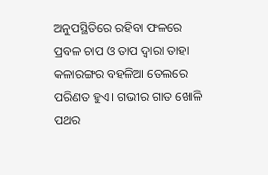ଅନୁପସ୍ଥିତିରେ ରହିବା ଫଳରେ ପ୍ରବଳ ଚାପ ଓ ତାପ ଦ୍ୱାରା ତାହା କଳାରଙ୍ଗର ବହଳିଆ ତେଲରେ ପରିଣତ ହୁଏ। ଗଭୀର ଗାତ ଖୋଳି ପଥର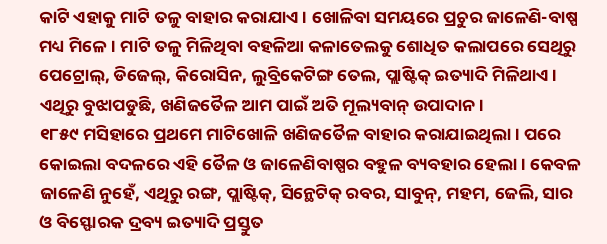କାଟି ଏହାକୁ ମାଟି ତଳୁ ବାହାର କରାଯାଏ। ଖୋଳିବା ସମୟରେ ପ୍ରଚୁର ଜାଳେଣି-ବାଷ୍ପ ମଧ୍ୟ ମିଳେ। ମାଟି ତଳୁ ମିଳିଥିବା ବହଳିଆ କଳାତେଲକୁ ଶୋଧିତ କଲାପରେ ସେଥିରୁ ପେଟ୍ରୋଲ୍‌, ଡିଜେଲ୍‌, କିରୋସିନ, ଲୁବ୍ରିକେଟିଙ୍ଗ ତେଲ, ପ୍ଲାଷ୍ଟିକ୍‌ ଇତ୍ୟାଦି ମିଳିଥାଏ। ଏଥିରୁ ବୁଝାପଡୁଛି, ଖଣିଜତୈଳ ଆମ ପାଇଁ ଅତି ମୂଲ୍ୟବାନ୍‌ ଉପାଦାନ।
୧୮୫୯ ମସିହାରେ ପ୍ରଥମେ ମାଟିଖୋଳି ଖଣିଜତୈଳ ବାହାର କରାଯାଇଥିଲା। ପରେ କୋଇଲା ବଦଳରେ ଏହି ତୈଳ ଓ ଜାଳେଣିବାଷ୍ପର ବହୁଳ ବ୍ୟବହାର ହେଲା। କେବଳ ଜାଳେଣି ନୁହେଁ, ଏଥିରୁ ରଙ୍ଗ, ପ୍ଲାଷ୍ଟିକ୍‌, ସିନ୍ଥେଟିକ୍‌ ରବର, ସାବୁନ୍‌, ମହମ, ଜେଲି, ସାର ଓ ବିସ୍ଫୋରକ ଦ୍ରବ୍ୟ ଇତ୍ୟାଦି ପ୍ରସ୍ତୁତ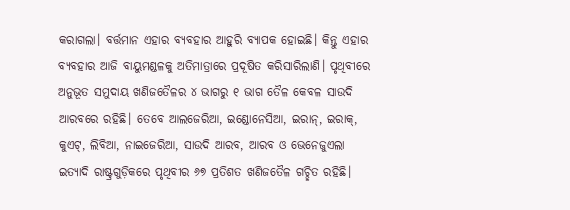କରାଗଲା। ବର୍ତ୍ତମାନ ଏହାର ବ୍ୟବହାର ଆହୁରି ବ୍ୟାପକ ହୋଇଛି। କିନ୍ତୁ ଏହାର ବ୍ୟବହାର ଆଜି ବାୟୁମଣ୍ଡଳକୁ ଅତିମାତ୍ରାରେ ପ୍ରଦୂଷିତ କରିସାରିଲାଣି। ପୃଥିବୀରେ ଅନୁଭୂତ ସମୁଦାୟ ଖଣିଜତୈଳର ୪ ଭାଗରୁ ୧ ଭାଗ ତୈଳ କେବଳ ସାଉଦି ଆରବରେ ରହିଛି। ତେବେ ଆଲଜେରିଆ, ଇଣ୍ଡୋନେସିଆ, ଇରାନ୍‌, ଇରାକ୍‌, କୁଏଟ୍‌, ଲିବିଆ, ନାଇଜେରିଆ, ସାଉଦି ଆରବ, ଆରବ ଓ ଭେନେଜୁଏଲା ଇତ୍ୟାଦି ରାଷ୍ଟ୍ରଗୁଡ଼ିକରେ ପୃଥିବୀର ୬୭ ପ୍ରତିଶତ ଖଣିଜତୈଳ ଗଚ୍ଛିତ ରହିଛି।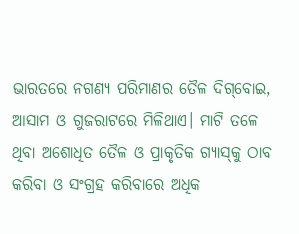ଭାରତରେ ନଗଣ୍ୟ ପରିମାଣର ତୈଳ ଦିଗ୍‌ବୋଇ, ଆସାମ ଓ ଗୁଜରାଟରେ ମିଳିଥାଏ। ମାଟି ତଳେ ଥିବା ଅଶୋଧିତ ତୈଳ ଓ ପ୍ରାକୃତିକ ଗ୍ୟାସ୍‌କୁ ଠାବ କରିବା ଓ ସଂଗ୍ରହ କରିବାରେ ଅଧିକ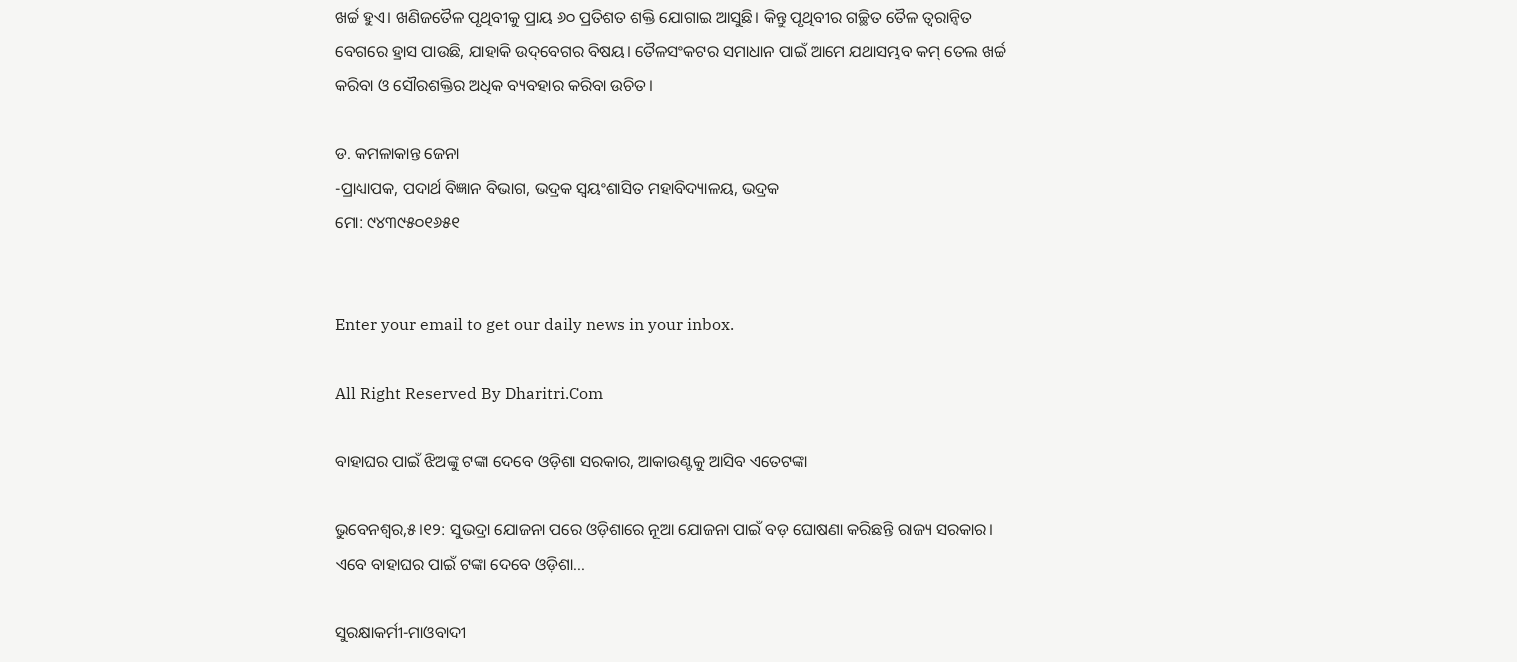ଖର୍ଚ୍ଚ ହୁଏ। ଖଣିଜତୈଳ ପୃଥିବୀକୁ ପ୍ରାୟ ୬୦ ପ୍ରତିଶତ ଶକ୍ତି ଯୋଗାଇ ଆସୁଛି। କିନ୍ତୁ ପୃଥିବୀର ଗଚ୍ଛିତ ତୈଳ ତ୍ୱରାନ୍ବିତ ବେଗରେ ହ୍ରାସ ପାଉଛି, ଯାହାକି ଉଦ୍‌ବେଗର ବିଷୟ। ତୈଳସଂକଟର ସମାଧାନ ପାଇଁ ଆମେ ଯଥାସମ୍ଭବ କମ୍‌ ତେଲ ଖର୍ଚ୍ଚ କରିବା ଓ ସୌରଶକ୍ତିର ଅଧିକ ବ୍ୟବହାର କରିବା ଉଚିତ।

ଡ. କମଳାକାନ୍ତ ଜେନା
-ପ୍ରାଧ୍ୟାପକ, ପଦାର୍ଥ ବିଜ୍ଞାନ ବିଭାଗ, ଭଦ୍ରକ ସ୍ବୟଂଶାସିତ ମହାବିଦ୍ୟାଳୟ, ଭଦ୍ରକ
ମୋ: ୯୪୩୯୫୦୧୬୫୧


Enter your email to get our daily news in your inbox.

All Right Reserved By Dharitri.Com

ବାହାଘର ପାଇଁ ଝିଅଙ୍କୁ ଟଙ୍କା ଦେବେ ଓଡ଼ିଶା ସରକାର, ଆକାଉଣ୍ଟକୁ ଆସିବ ଏତେଟଙ୍କା

ଭୁବେନଶ୍ୱର,୫।୧୨: ସୁଭଦ୍ରା ଯୋଜନା ପରେ ଓଡ଼ିଶାରେ ନୂଆ ଯୋଜନା ପାଇଁ ବଡ଼ ଘୋଷଣା କରିଛନ୍ତି ରାଜ୍ୟ ସରକାର। ଏବେ ବାହାଘର ପାଇଁ ଟଙ୍କା ଦେବେ ଓଡ଼ିଶା...

ସୁରକ୍ଷାକର୍ମୀ-ମାଓବାଦୀ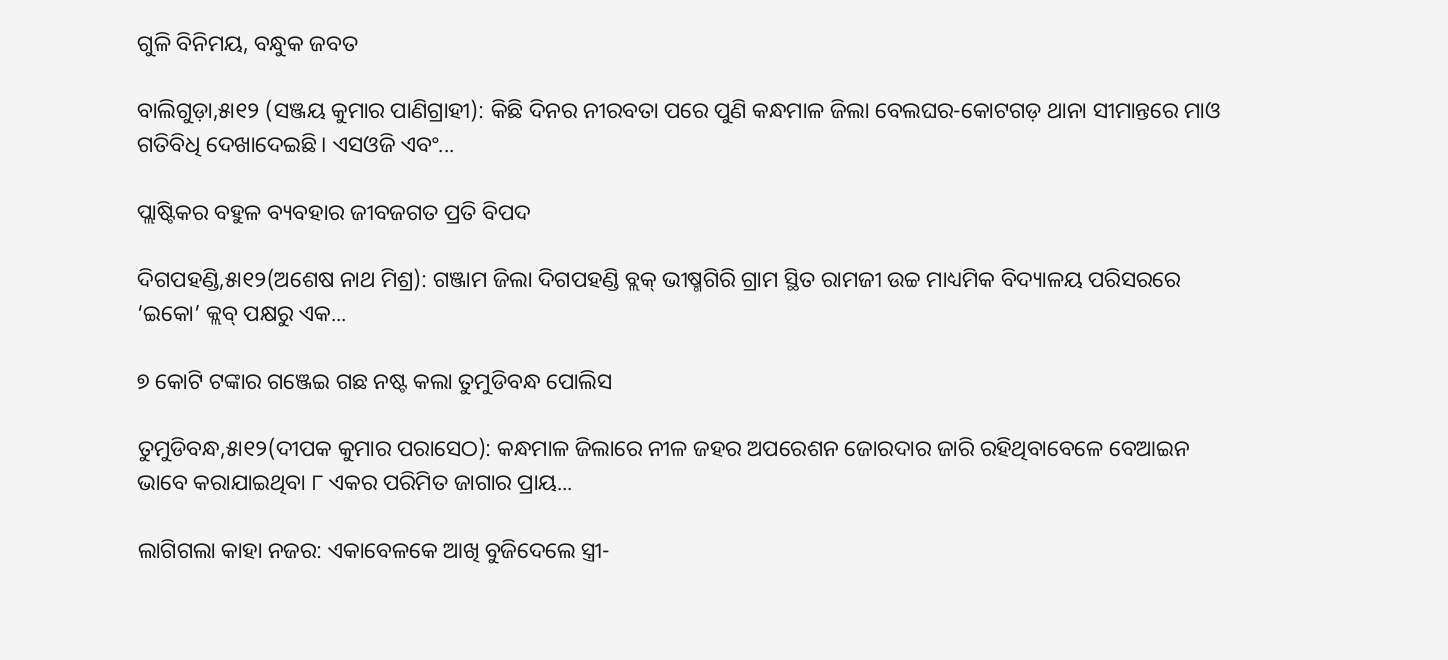ଗୁଳି ବିନିମୟ, ବନ୍ଧୁକ ଜବତ

ବାଲିଗୁଡ଼ା,୫ା୧୨ (ସଞ୍ଜୟ କୁମାର ପାଣିଗ୍ରାହୀ): କିଛି ଦିନର ନୀରବତା ପରେ ପୁଣି କନ୍ଧମାଳ ଜିଲା ବେଲଘର-କୋଟଗଡ଼ ଥାନା ସୀମାନ୍ତରେ ମାଓ ଗତିବିଧି ଦେଖାଦେଇଛି। ଏସଓଜି ଏବଂ...

ପ୍ଲାଷ୍ଟିକର ବହୁଳ ବ୍ୟବହାର ଜୀବଜଗତ ପ୍ରତି ବିପଦ

ଦିଗପହଣ୍ଡି,୫ା୧୨(ଅଶେଷ ନାଥ ମିଶ୍ର): ଗଞ୍ଜାମ ଜିଲା ଦିଗପହଣ୍ଡି ବ୍ଲକ୍‌ ଭୀଷ୍ମଗିରି ଗ୍ରାମ ସ୍ଥିତ ରାମଜୀ ଉଚ୍ଚ ମାଧ୍ୟମିକ ବିଦ୍ୟାଳୟ ପରିସରରେ ‘ଇକୋ’ କ୍ଲବ୍‌ ପକ୍ଷରୁ ଏକ...

୭ କୋଟି ଟଙ୍କାର ଗଞ୍ଜେଇ ଗଛ ନଷ୍ଟ କଲା ତୁମୁଡିବନ୍ଧ ପୋଲିସ

ତୁମୁଡିବନ୍ଧ,୫ା୧୨(ଦୀପକ କୁମାର ପରାସେଠ): କନ୍ଧମାଳ ଜିଲାରେ ନୀଳ ଜହର ଅପରେଶନ ଜୋରଦାର ଜାରି ରହିଥିବାବେଳେ ବେଆଇନ ଭାବେ କରାଯାଇଥିବା ୮ ଏକର ପରିମିତ ଜାଗାର ପ୍ରାୟ...

ଲାଗିଗଲା କାହା ନଜର: ଏକାବେଳକେ ଆଖି ବୁଜିଦେଲେ ସ୍ତ୍ରୀ-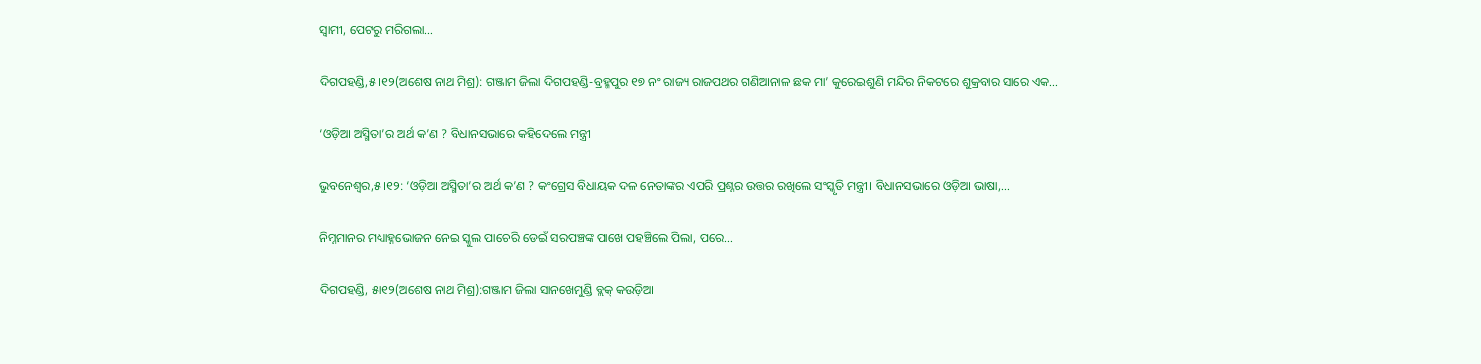ସ୍ବାମୀ, ପେଟରୁ ମରିଗଲା…

ଦିଗପହଣ୍ଡି,୫।୧୨(ଅଶେଷ ନାଥ ମିଶ୍ର): ଗଞ୍ଜାମ ଜିଲା ଦିଗପହଣ୍ଡି-ବ୍ରହ୍ମପୁର ୧୭ ନଂ ରାଜ୍ୟ ରାଜପଥର ଗଣିଆନାଳ ଛକ ମା’ କୁରେଇଶୁଣି ମନ୍ଦିର ନିକଟରେ ଶୁକ୍ରବାର ସାରେ ଏକ...

‘ଓଡ଼ିଆ ଅସ୍ମିତା’ର ଅର୍ଥ କ’ଣ ? ବିଧାନସଭାରେ କହିଦେଲେ ମନ୍ତ୍ରୀ

ଭୁବନେଶ୍ୱର,୫।୧୨: ‘ଓଡ଼ିଆ ଅସ୍ମିତା’ର ଅର୍ଥ କ’ଣ ? କଂଗ୍ରେସ ବିଧାୟକ ଦଳ ନେତାଙ୍କର ଏପରି ପ୍ରଶ୍ନର ଉତ୍ତର ରଖିଲେ ସଂସ୍କୃତି ମନ୍ତ୍ରୀ। ବିଧାନସଭାରେ ଓଡ଼ିଆ ଭାଷା,...

ନିମ୍ନମାନର ମଧ୍ୟାହ୍ନଭୋଜନ ନେଇ ସ୍କୁଲ ପାଚେରି ଡେଇଁ ସରପଞ୍ଚଙ୍କ ପାଖେ ପହଞ୍ଚିଲେ ପିଲା, ପରେ…

ଦିଗପହଣ୍ଡି, ୫ା୧୨(ଅଶେଷ ନାଥ ମିଶ୍ର):ଗଞ୍ଜାମ ଜିଲା ସାନଖେମୁଣ୍ଡି ବ୍ଲକ୍‌ କଉଡ଼ିଆ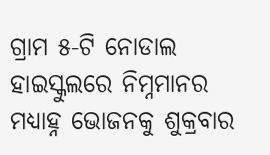ଗ୍ରାମ ୫-ଟି ନୋଡାଲ ହାଇସ୍କୁଲରେ ନିମ୍ନମାନର ମଧ୍ୟାହ୍ନ ଭୋଜନକୁ ଶୁକ୍ରବାର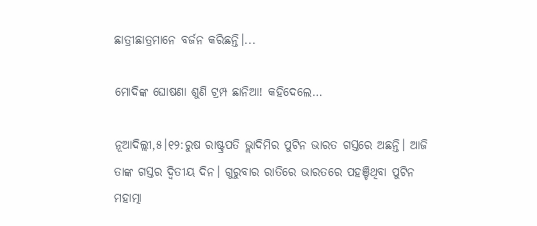ଛାତ୍ରୀଛାତ୍ରମାନେ ବର୍ଜନ କରିଛନ୍ତି।...

ମୋଦିଙ୍କ ଘୋଷଣା ଶୁଣି ଟ୍ରମ୍ପ ଛାନିଆ! କହିଦେଲେ…

ନୂଆଦିଲ୍ଲୀ,୫।୧୨:ରୁଷ ରାଷ୍ଟ୍ରପତି ଭ୍ଲାଦିମିର ପୁଟିନ ଭାରତ ଗସ୍ତରେ ଅଛନ୍ତି। ଆଜି ତାଙ୍କ ଗସ୍ତର ଦ୍ୱିତୀୟ ଦିନ। ଗୁରୁବାର ରାତିରେ ଭାରତରେ ପହଞ୍ଚିଥିବା ପୁଟିନ ମହାତ୍ମା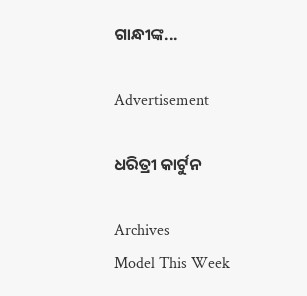ଗାନ୍ଧୀଙ୍କ...

Advertisement

ଧରିତ୍ରୀ କାର୍ଟୁନ

Archives
Model This Week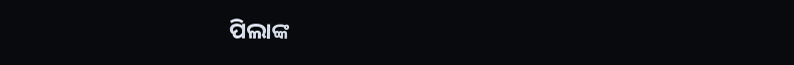ପିଲାଙ୍କ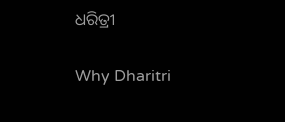ଧରିତ୍ରୀ

Why Dharitri